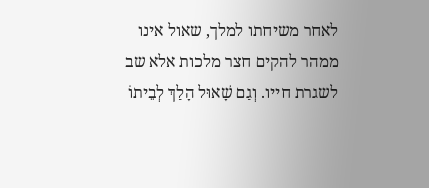לאחר משיחתו למלך, שאול אינו ממהר להקים חצר מלכות אלא שב לשגרת חייו. וְגַם שָׁאוּל הָלַךְ לְבֵיתוֹ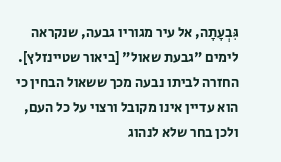גִּבְעָתָה, אל עיר מגוריו גבעה, שנקראה לימים "גבעת שאול" [ביאור שטיינזלץ]. החזרה לביתו נבעה מכך ששאול הבחין כי הוא עדיין אינו מקובל ורצוי על כל העם, ולכן בחר שלא לנהוג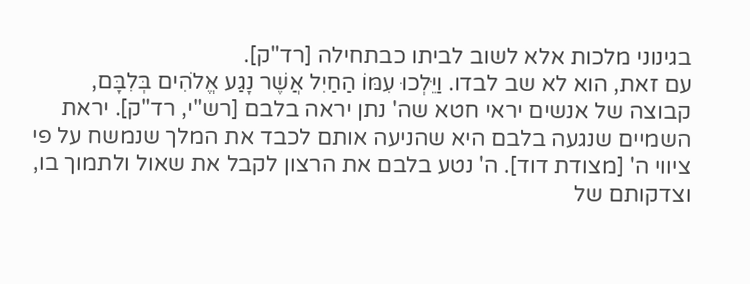בגינוני מלכות אלא לשוב לביתו כבתחילה [רד"ק].
עם זאת, הוא לא שב לבדו. וַיֵּלְכוּ עִמּוֹ הַחַיִל אֲשֶׁר נָגַע אֱלֹהִים בְּלִבָּם, קבוצה של אנשים יראי חטא שה' נתן יראה בלבם [רש"י, רד"ק]. יראת השמיים שנגעה בלבם היא שהניעה אותם לכבד את המלך שנמשח על פי ציווי ה' [מצודת דוד]. ה' נטע בלבם את הרצון לקבל את שאול ולתמוך בו, וצדקותם של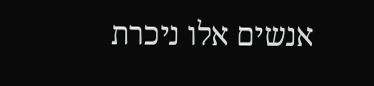אנשים אלו ניכרת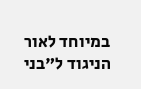במיוחד לאור הניגוד ל"בני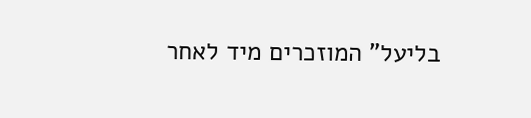בליעל" המוזכרים מיד לאחר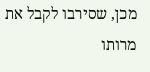מכן, שסירבו לקבל את מרותו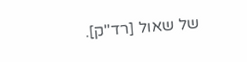של שאול [רד"ק].